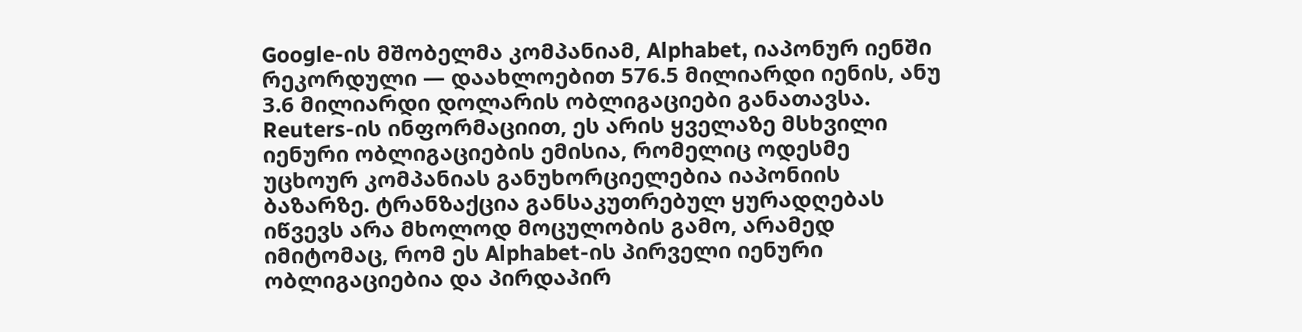Google-ის მშობელმა კომპანიამ, Alphabet, იაპონურ იენში რეკორდული — დაახლოებით 576.5 მილიარდი იენის, ანუ 3.6 მილიარდი დოლარის ობლიგაციები განათავსა. Reuters-ის ინფორმაციით, ეს არის ყველაზე მსხვილი იენური ობლიგაციების ემისია, რომელიც ოდესმე უცხოურ კომპანიას განუხორციელებია იაპონიის ბაზარზე. ტრანზაქცია განსაკუთრებულ ყურადღებას იწვევს არა მხოლოდ მოცულობის გამო, არამედ იმიტომაც, რომ ეს Alphabet-ის პირველი იენური ობლიგაციებია და პირდაპირ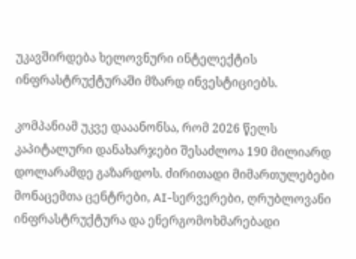უკავშირდება ხელოვნური ინტელექტის ინფრასტრუქტურაში მზარდ ინვესტიციებს.

კომპანიამ უკვე დააანონსა, რომ 2026 წელს კაპიტალური დანახარჯები შესაძლოა 190 მილიარდ დოლარამდე გაზარდოს. ძირითადი მიმართულებები მონაცემთა ცენტრები, AI-სერვერები, ღრუბლოვანი ინფრასტრუქტურა და ენერგომოხმარებადი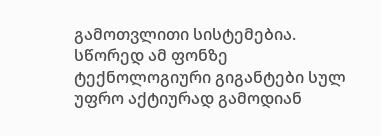გამოთვლითი სისტემებია. სწორედ ამ ფონზე ტექნოლოგიური გიგანტები სულ უფრო აქტიურად გამოდიან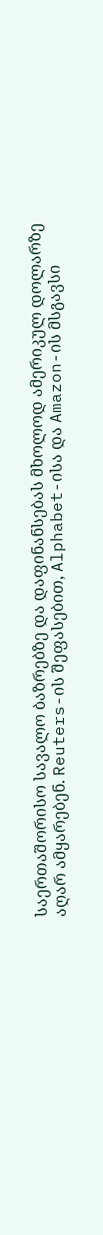საერთაშორისო სავალო ბაზრებზე და დაფინანსებას მხოლოდ ამერიკულ დოლარზე აღარ ამყარებენ. Reuters-ის შეფასებით, Alphabet-ისა და Amazon-ის მსგავსი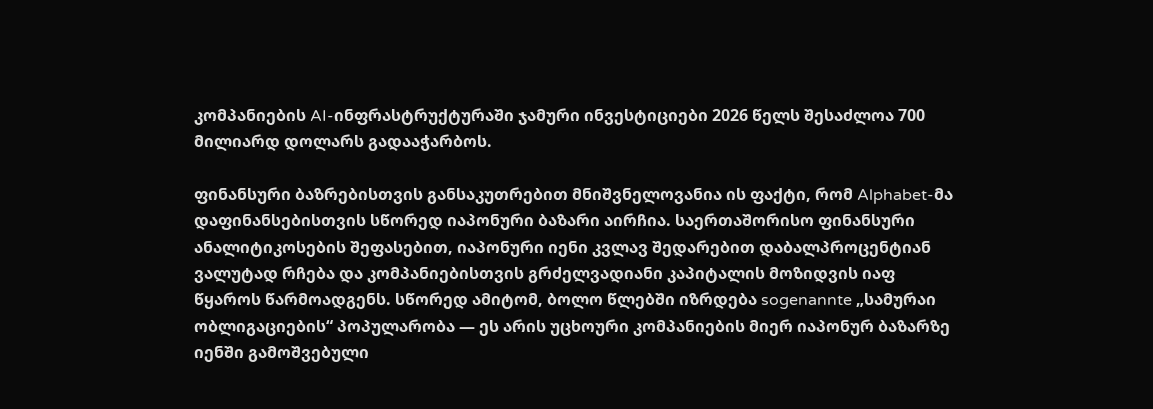კომპანიების AI-ინფრასტრუქტურაში ჯამური ინვესტიციები 2026 წელს შესაძლოა 700 მილიარდ დოლარს გადააჭარბოს.

ფინანსური ბაზრებისთვის განსაკუთრებით მნიშვნელოვანია ის ფაქტი, რომ Alphabet-მა დაფინანსებისთვის სწორედ იაპონური ბაზარი აირჩია. საერთაშორისო ფინანსური ანალიტიკოსების შეფასებით, იაპონური იენი კვლავ შედარებით დაბალპროცენტიან ვალუტად რჩება და კომპანიებისთვის გრძელვადიანი კაპიტალის მოზიდვის იაფ წყაროს წარმოადგენს. სწორედ ამიტომ, ბოლო წლებში იზრდება sogenannte „სამურაი ობლიგაციების“ პოპულარობა — ეს არის უცხოური კომპანიების მიერ იაპონურ ბაზარზე იენში გამოშვებული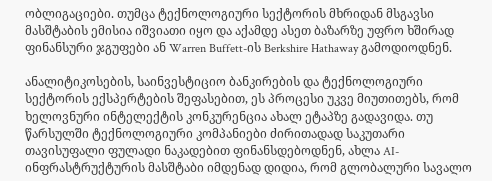ობლიგაციები. თუმცა ტექნოლოგიური სექტორის მხრიდან მსგავსი მასშტაბის ემისია იშვიათი იყო და აქამდე ასეთ ბაზარზე უფრო ხშირად ფინანსური ჯგუფები ან Warren Buffett-ის Berkshire Hathaway გამოდიოდნენ.

ანალიტიკოსების, საინვესტიციო ბანკირების და ტექნოლოგიური სექტორის ექსპერტების შეფასებით, ეს პროცესი უკვე მიუთითებს, რომ ხელოვნური ინტელექტის კონკურენცია ახალ ეტაპზე გადავიდა. თუ წარსულში ტექნოლოგიური კომპანიები ძირითადად საკუთარი თავისუფალი ფულადი ნაკადებით ფინანსდებოდნენ, ახლა AI-ინფრასტრუქტურის მასშტაბი იმდენად დიდია, რომ გლობალური სავალო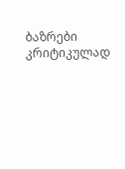ბაზრები კრიტიკულად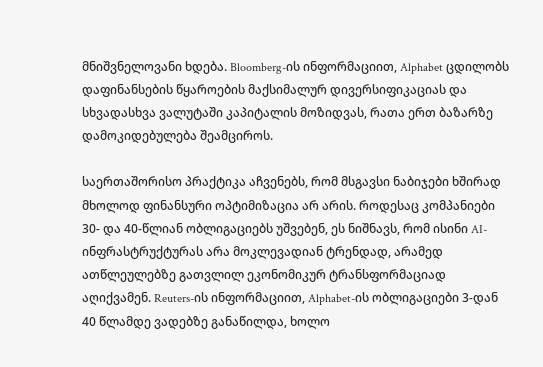მნიშვნელოვანი ხდება. Bloomberg-ის ინფორმაციით, Alphabet ცდილობს დაფინანსების წყაროების მაქსიმალურ დივერსიფიკაციას და სხვადასხვა ვალუტაში კაპიტალის მოზიდვას, რათა ერთ ბაზარზე დამოკიდებულება შეამციროს.

საერთაშორისო პრაქტიკა აჩვენებს, რომ მსგავსი ნაბიჯები ხშირად მხოლოდ ფინანსური ოპტიმიზაცია არ არის. როდესაც კომპანიები 30- და 40-წლიან ობლიგაციებს უშვებენ, ეს ნიშნავს, რომ ისინი AI-ინფრასტრუქტურას არა მოკლევადიან ტრენდად, არამედ ათწლეულებზე გათვლილ ეკონომიკურ ტრანსფორმაციად აღიქვამენ. Reuters-ის ინფორმაციით, Alphabet-ის ობლიგაციები 3-დან 40 წლამდე ვადებზე განაწილდა, ხოლო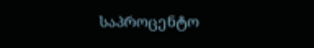საპროცენტო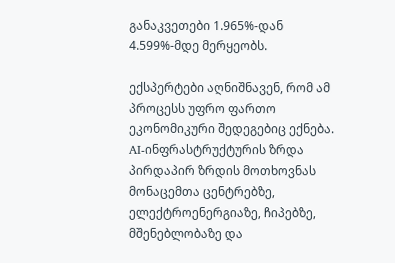განაკვეთები 1.965%-დან 4.599%-მდე მერყეობს.

ექსპერტები აღნიშნავენ, რომ ამ პროცესს უფრო ფართო ეკონომიკური შედეგებიც ექნება. AI-ინფრასტრუქტურის ზრდა პირდაპირ ზრდის მოთხოვნას მონაცემთა ცენტრებზე, ელექტროენერგიაზე, ჩიპებზე, მშენებლობაზე და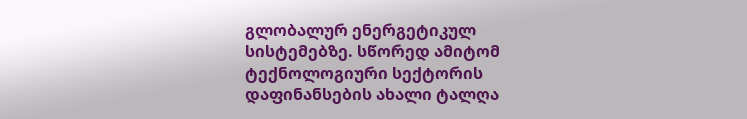გლობალურ ენერგეტიკულ სისტემებზე. სწორედ ამიტომ ტექნოლოგიური სექტორის დაფინანსების ახალი ტალღა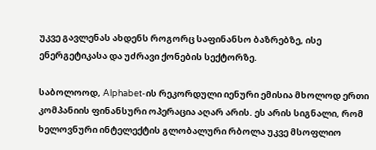უკვე გავლენას ახდენს როგორც საფინანსო ბაზრებზე, ისე ენერგეტიკასა და უძრავი ქონების სექტორზე.

საბოლოოდ, Alphabet-ის რეკორდული იენური ემისია მხოლოდ ერთი კომპანიის ფინანსური ოპერაცია აღარ არის. ეს არის სიგნალი, რომ ხელოვნური ინტელექტის გლობალური რბოლა უკვე მსოფლიო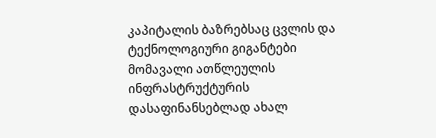კაპიტალის ბაზრებსაც ცვლის და ტექნოლოგიური გიგანტები მომავალი ათწლეულის ინფრასტრუქტურის დასაფინანსებლად ახალ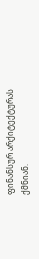ფინანსურ არქიტექტურას ქმნიან.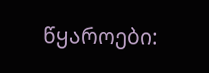წყაროები: